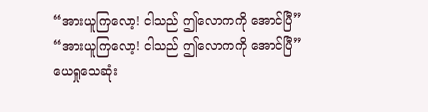“အားယူကြလော့! ငါသည် ဤလောကကို အောင်ပြီ”
“အားယူကြလော့! ငါသည် ဤလောကကို အောင်ပြီ”
ယေရှုသေဆုံး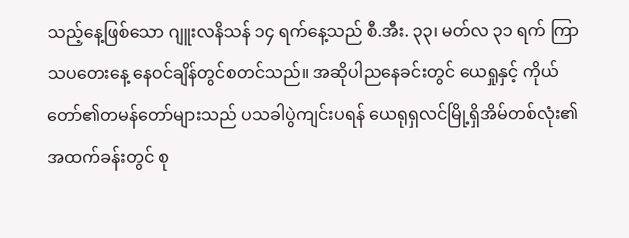သည့်နေ့ဖြစ်သော ဂျူးလနိသန် ၁၄ ရက်နေ့သည် စီ.အီး. ၃၃၊ မတ်လ ၃၁ ရက် ကြာသပတေးနေ့ နေဝင်ချိန်တွင်စတင်သည်။ အဆိုပါညနေခင်းတွင် ယေရှုနှင့် ကိုယ်တော်၏တမန်တော်များသည် ပသခါပွဲကျင်းပရန် ယေရုရှလင်မြို့ရှိအိမ်တစ်လုံး၏ အထက်ခန်းတွင် စု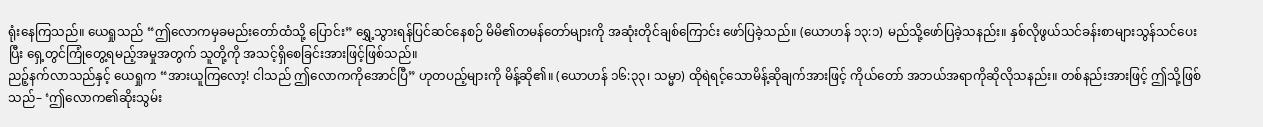ရုံးနေကြသည်။ ယေရှုသည် “ဤလောကမှခမည်းတော်ထံသို့ ပြောင်း” ရွှေ့သွားရန်ပြင်ဆင်နေစဉ် မိမိ၏တမန်တော်များကို အဆုံးတိုင်ချစ်ကြောင်း ဖော်ပြခဲ့သည်။ (ယောဟန် ၁၃:၁) မည်သို့ဖော်ပြခဲ့သနည်း။ နှစ်လိုဖွယ်သင်ခန်းစာများသွန်သင်ပေးပြီး ရှေ့တွင်ကြုံတွေ့ရမည့်အမှုအတွက် သူတို့ကို အသင့်ရှိစေခြင်းအားဖြင့်ဖြစ်သည်။
ညဉ့်နက်လာသည်နှင့် ယေရှုက “အားယူကြလော့! ငါသည် ဤလောကကိုအောင်ပြီ” ဟုတပည့်များကို မိန့်ဆို၏။ (ယောဟန် ၁၆:၃၃၊ သမ္မာ) ထိုရဲရင့်သောမိန့်ဆိုချက်အားဖြင့် ကိုယ်တော် အဘယ်အရာကိုဆိုလိုသနည်း။ တစ်နည်းအားဖြင့် ဤသို့ဖြစ်သည်– ‘ဤလောက၏ဆိုးသွမ်း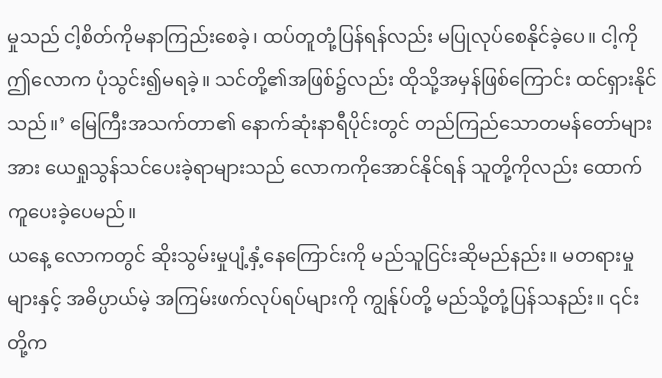မှုသည် ငါ့စိတ်ကိုမနာကြည်းစေခဲ့၊ ထပ်တူတုံ့ပြန်ရန်လည်း မပြုလုပ်စေနိုင်ခဲ့ပေ။ ငါ့ကို ဤလောက ပုံသွင်း၍မရခဲ့။ သင်တို့၏အဖြစ်၌လည်း ထိုသို့အမှန်ဖြစ်ကြောင်း ထင်ရှားနိုင်သည်။’ မြေကြီးအသက်တာ၏ နောက်ဆုံးနာရီပိုင်းတွင် တည်ကြည်သောတမန်တော်များအား ယေရှုသွန်သင်ပေးခဲ့ရာများသည် လောကကိုအောင်နိုင်ရန် သူတို့ကိုလည်း ထောက်ကူပေးခဲ့ပေမည်။
ယနေ့ လောကတွင် ဆိုးသွမ်းမှုပျံ့နှံ့နေကြောင်းကို မည်သူငြင်းဆိုမည်နည်း။ မတရားမှုများနှင့် အဓိပ္ပာယ်မဲ့ အကြမ်းဖက်လုပ်ရပ်များကို ကျွန်ုပ်တို့ မည်သို့တုံ့ပြန်သနည်း။ ၎င်းတို့က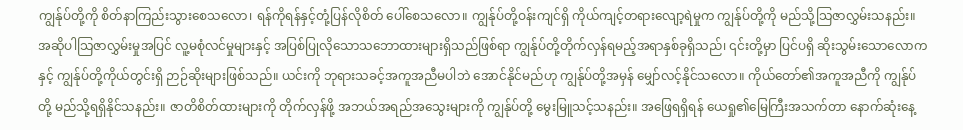ကျွန်ုပ်တို့ကို စိတ်နာကြည်းသွားစေသလော၊ ရန်ကိုရန်နှင့်တုံ့ပြန်လိုစိတ် ပေါ်စေသလော။ ကျွန်ုပ်တို့ဝန်းကျင်ရှိ ကိုယ်ကျင့်တရားလျော့ရဲမှုက ကျွန်ုပ်တို့ကို မည်သို့သြဇာလွှမ်းသနည်း။ အဆိုပါသြဇာလွှမ်းမှုအပြင် လူ့မစုံလင်မှုများနှင့် အပြစ်ပြုလိုသောသဘောထားများရှိသည်ဖြစ်ရာ ကျွန်ုပ်တို့တိုက်လှန်ရမည့်အရာနှစ်ခုရှိသည်၊ ၎င်းတို့မှာ ပြင်ပရှိ ဆိုးသွမ်းသောလောကနှင့် ကျွန်ုပ်တို့ကိုယ်တွင်းရှိ ဉာဉ်ဆိုးများဖြစ်သည်။ ယင်းကို ဘုရားသခင့်အကူအညီမပါဘဲ အောင်နိုင်မည်ဟု ကျွန်ုပ်တို့အမှန် မျှော်လင့်နိုင်သလော။ ကိုယ်တော်၏အကူအညီကို ကျွန်ုပ်တို့ မည်သို့ရရှိနိုင်သနည်း။ ဇာတိစိတ်ထားများကို တိုက်လှန်ဖို့ အဘယ်အရည်အသွေးများကို ကျွန်ုပ်တို့ မွေးမြူသင့်သနည်း။ အဖြေရရှိရန် ယေရှု၏မြေကြီးအသက်တာ နောက်ဆုံးနေ့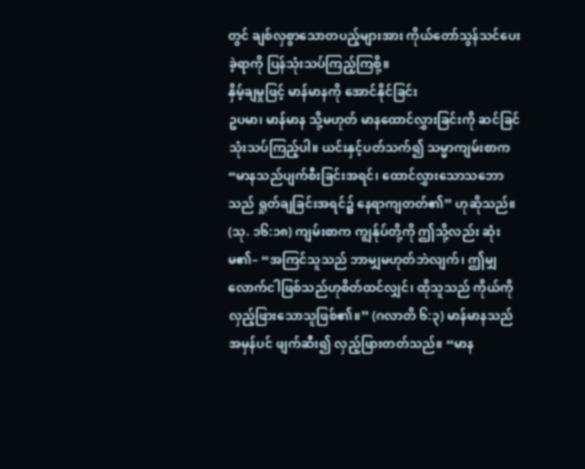တွင် ချစ်လှစွာသောတပည့်များအား ကိုယ်တော်သွန်သင်ပေးခဲ့ရာကို ပြန်သုံးသပ်ကြည့်ကြစို့။
နှိမ့်ချမှုဖြင့် မာန်မာနကို အောင်နိုင်ခြင်း
ဥပမာ၊ မာန်မာန သို့မဟုတ် မာနထောင်လွှားခြင်းကို ဆင်ခြင်သုံးသပ်ကြည့်ပါ။ ယင်းနှင့်ပတ်သက်၍ သမ္မာကျမ်းစာက “မာနသည်ပျက်စီးခြင်းအရင်၊ ထောင်လွှားသောသဘောသည် ရှုတ်ချခြင်းအရင်၌ နေရာကျတတ်၏” ဟုဆိုသည်။ (သု. ၁၆:၁၈) ကျမ်းစာက ကျွန်ုပ်တို့ကို ဤသို့လည်း ဆုံးမ၏– “အကြင်သူသည် ဘာမျှမဟုတ်ဘဲလျက်၊ ဤမျှလောက်ငါဖြစ်သည်ဟုစိတ်ထင်လျှင်၊ ထိုသူသည် ကိုယ်ကိုလှည့်ဖြားသောသူဖြစ်၏။” (ဂလာတိ ၆:၃) မာန်မာနသည် အမှန်ပင် ဖျက်ဆီး၍ လှည့်ဖြားတတ်သည်။ “မာန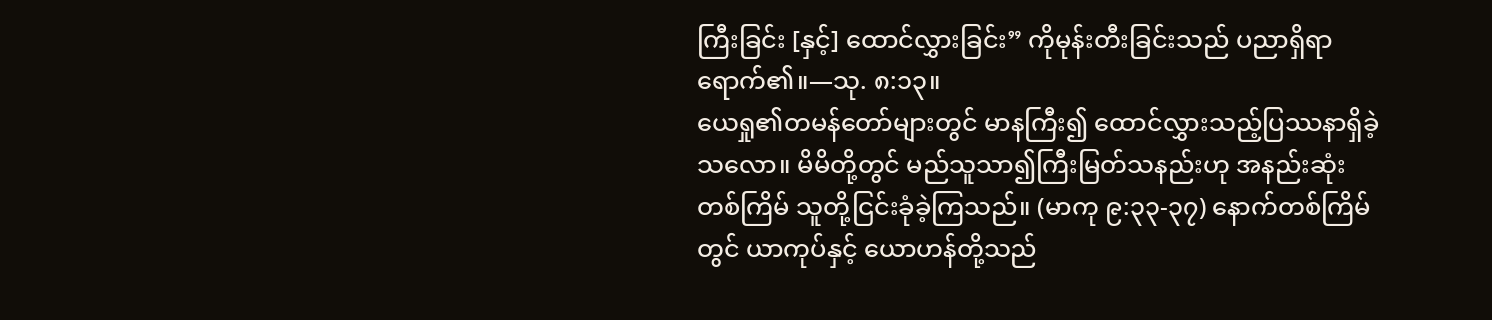ကြီးခြင်း [နှင့်] ထောင်လွှားခြင်း” ကိုမုန်းတီးခြင်းသည် ပညာရှိရာရောက်၏။—သု. ၈:၁၃။
ယေရှု၏တမန်တော်များတွင် မာနကြီး၍ ထောင်လွှားသည့်ပြဿနာရှိခဲ့သလော။ မိမိတို့တွင် မည်သူသာ၍ကြီးမြတ်သနည်းဟု အနည်းဆုံးတစ်ကြိမ် သူတို့ငြင်းခုံခဲ့ကြသည်။ (မာကု ၉:၃၃-၃၇) နောက်တစ်ကြိမ်တွင် ယာကုပ်နှင့် ယောဟန်တို့သည်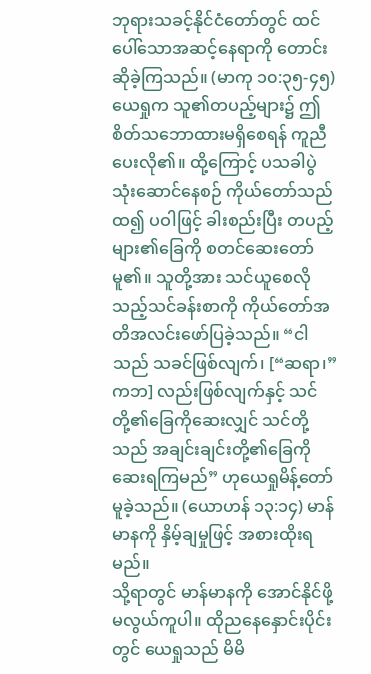ဘုရားသခင့်နိုင်ငံတော်တွင် ထင်ပေါ်သောအဆင့်နေရာကို တောင်းဆိုခဲ့ကြသည်။ (မာကု ၁၀:၃၅-၄၅) ယေရှုက သူ၏တပည့်များ၌ ဤစိတ်သဘောထားမရှိစေရန် ကူညီပေးလို၏။ ထို့ကြောင့် ပသခါပွဲသုံးဆောင်နေစဉ် ကိုယ်တော်သည်ထ၍ ပဝါဖြင့် ခါးစည်းပြီး တပည့်များ၏ခြေကို စတင်ဆေးတော်မူ၏။ သူတို့အား သင်ယူစေလိုသည့်သင်ခန်းစာကို ကိုယ်တော်အတိအလင်းဖော်ပြခဲ့သည်။ “ငါသည် သခင်ဖြစ်လျက်၊ [“ဆရာ၊” ကဘ] လည်းဖြစ်လျက်နှင့် သင်တို့၏ခြေကိုဆေးလျှင် သင်တို့သည် အချင်းချင်းတို့၏ခြေကို ဆေးရကြမည်” ဟုယေရှုမိန့်တော်မူခဲ့သည်။ (ယောဟန် ၁၃:၁၄) မာန်မာနကို နှိမ့်ချမှုဖြင့် အစားထိုးရမည်။
သို့ရာတွင် မာန်မာနကို အောင်နိုင်ဖို့မလွယ်ကူပါ။ ထိုညနေနှောင်းပိုင်းတွင် ယေရှုသည် မိမိ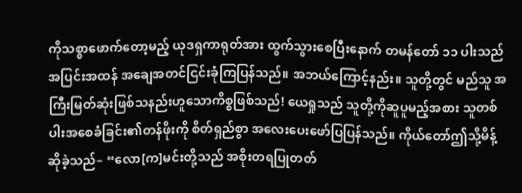ကိုသစ္စာဖောက်တော့မည့် ယုဒရှကာရုတ်အား ထွက်သွားစေပြီးနောက် တမန်တော် ၁၁ ပါးသည် အပြင်းအထန် အချေအတင်ငြင်းခုံကြပြန်သည်။ အဘယ်ကြောင့်နည်း။ သူတို့တွင် မည်သူ အကြီးမြတ်ဆုံးဖြစ်သနည်းဟူသောကိစ္စဖြစ်သည်! ယေရှုသည် သူတို့ကိုဆူပူမည့်အစား သူတစ်ပါးအစေခံခြင်း၏တန်ဖိုးကို စိတ်ရှည်စွာ အလေးပေးဖော်ပြပြန်သည်။ ကိုယ်တော်ဤသို့မိန့်ဆိုခဲ့သည်– “လော[က]မင်းတို့သည် အစိုးတရပြုတတ်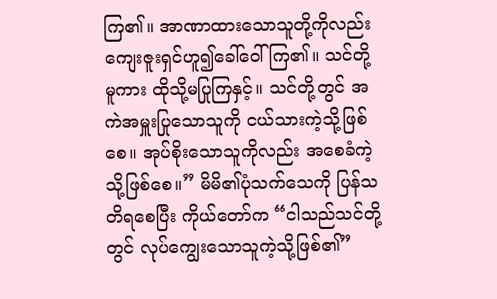ကြ၏။ အာဏာထားသောသူတို့ကိုလည်း ကျေးဇူးရှင်ဟူ၍ခေါ်ဝေါ်ကြ၏။ သင်တို့မူကား ထိုသို့မပြုကြနှင့်။ သင်တို့တွင် အကဲအမှူးပြုသောသူကို ငယ်သားကဲ့သို့ဖြစ်စေ။ အုပ်စိုးသောသူကိုလည်း အစေခံကဲ့သို့ဖြစ်စေ။” မိမိ၏ပုံသက်သေကို ပြန်သတိရစေပြီး ကိုယ်တော်က “ငါသည်သင်တို့တွင် လုပ်ကျွေးသောသူကဲ့သို့ဖြစ်၏”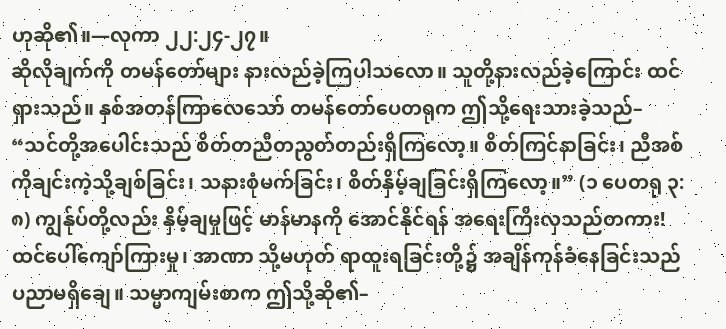ဟုဆို၏။—လုကာ ၂၂:၂၄-၂၇။
ဆိုလိုချက်ကို တမန်တော်များ နားလည်ခဲ့ကြပါသလော။ သူတို့နားလည်ခဲ့ကြောင်း ထင်ရှားသည်။ နှစ်အတန်ကြာလေသော် တမန်တော်ပေတရုက ဤသို့ရေးသားခဲ့သည်– “သင်တို့အပေါင်းသည် စိတ်တညီတညွတ်တည်းရှိကြလော့။ စိတ်ကြင်နာခြင်း၊ ညီအစ်ကိုချင်းကဲ့သို့ချစ်ခြင်း၊ သနားစုံမက်ခြင်း၊ စိတ်နှိမ့်ချခြင်းရှိကြလော့။” (၁ ပေတရု ၃:၈) ကျွန်ုပ်တို့လည်း နှိမ့်ချမှုဖြင့် မာန်မာနကို အောင်နိုင်ရန် အရေးကြီးလှသည်တကား! ထင်ပေါ်ကျော်ကြားမှု၊ အာဏာ သို့မဟုတ် ရာထူးရခြင်းတို့၌ အချိန်ကုန်ခံနေခြင်းသည် ပညာမရှိချေ။ သမ္မာကျမ်းစာက ဤသို့ဆို၏–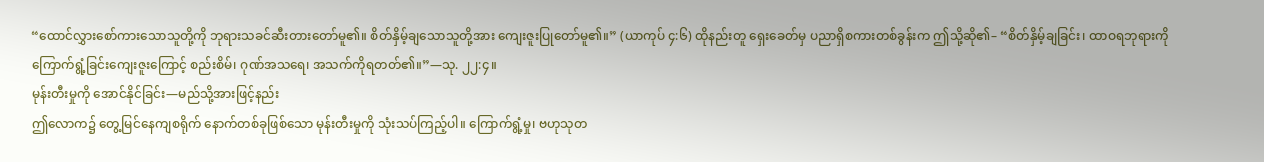“ထောင်လွှားစော်ကားသောသူတို့ကို ဘုရားသခင်ဆီးတားတော်မူ၏။ စိတ်နှိမ့်ချသောသူတို့အား ကျေးဇူးပြုတော်မူ၏။” (ယာကုပ် ၄:၆) ထိုနည်းတူ ရှေးခေတ်မှ ပညာရှိစကားတစ်ခွန်းက ဤသို့ဆို၏– “စိတ်နှိမ့်ချခြင်း၊ ထာဝရဘုရားကိုကြောက်ရွံ့ခြင်းကျေးဇူးကြောင့် စည်းစိမ်၊ ဂုဏ်အသရေ၊ အသက်ကိုရတတ်၏။”—သု. ၂၂:၄။
မုန်းတီးမှုကို အောင်နိုင်ခြင်း—မည်သို့အားဖြင့်နည်း
ဤလောက၌ တွေ့မြင်နေကျစရိုက် နောက်တစ်ခုဖြစ်သော မုန်းတီးမှုကို သုံးသပ်ကြည့်ပါ။ ကြောက်ရွံ့မှု၊ ဗဟုသုတ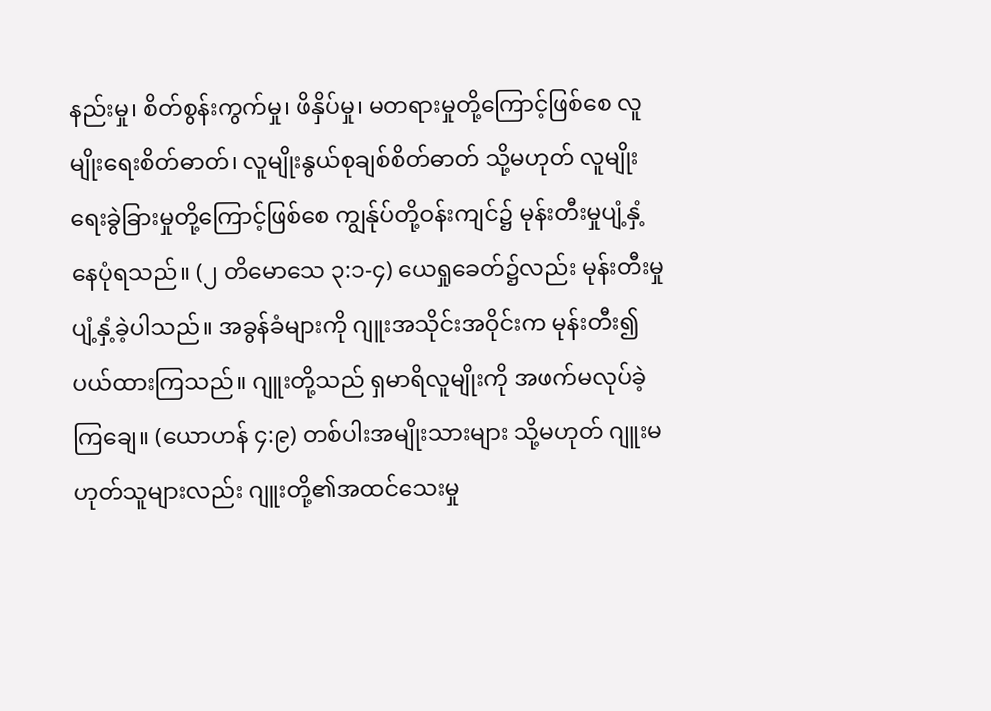နည်းမှု၊ စိတ်စွန်းကွက်မှု၊ ဖိနှိပ်မှု၊ မတရားမှုတို့ကြောင့်ဖြစ်စေ လူမျိုးရေးစိတ်ဓာတ်၊ လူမျိုးနွယ်စုချစ်စိတ်ဓာတ် သို့မဟုတ် လူမျိုးရေးခွဲခြားမှုတို့ကြောင့်ဖြစ်စေ ကျွန်ုပ်တို့ဝန်းကျင်၌ မုန်းတီးမှုပျံ့နှံ့နေပုံရသည်။ (၂ တိမောသေ ၃:၁-၄) ယေရှုခေတ်၌လည်း မုန်းတီးမှုပျံ့နှံ့ခဲ့ပါသည်။ အခွန်ခံများကို ဂျူးအသိုင်းအဝိုင်းက မုန်းတီး၍ပယ်ထားကြသည်။ ဂျူးတို့သည် ရှမာရိလူမျိုးကို အဖက်မလုပ်ခဲ့ကြချေ။ (ယောဟန် ၄:၉) တစ်ပါးအမျိုးသားများ သို့မဟုတ် ဂျူးမဟုတ်သူများလည်း ဂျူးတို့၏အထင်သေးမှု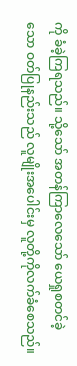ကို ခံခဲ့ကြရသည်။ သို့သော် အတန်ကြာလေသော် ယေရှုစတင်ခဲ့သော ဝတ်ပြုနည်းသည် လူမျိုးအပေါင်းမှ လူတို့ကိုလက်ခံစေသည်။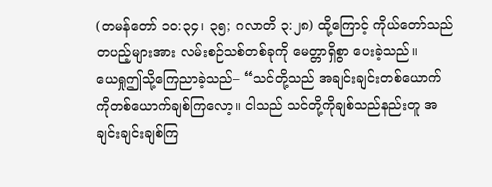(တမန်တော် ၁၀:၃၄၊ ၃၅; ဂလာတိ ၃:၂၈) ထို့ကြောင့် ကိုယ်တော်သည် တပည့်များအား လမ်းစဉ်သစ်တစ်ခုကို မေတ္တာရှိစွာ ပေးခဲ့သည်။
ယေရှုဤသို့ကြေညာခဲ့သည်– “သင်တို့သည် အချင်းချင်းတစ်ယောက်ကိုတစ်ယောက်ချစ်ကြလော့။ ငါသည် သင်တို့ကိုချစ်သည်နည်းတူ အချင်းချင်းချစ်ကြ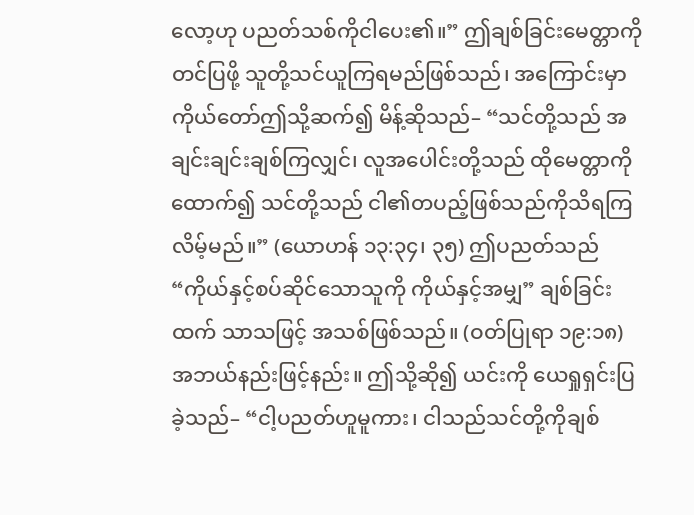လော့ဟု ပညတ်သစ်ကိုငါပေး၏။” ဤချစ်ခြင်းမေတ္တာကိုတင်ပြဖို့ သူတို့သင်ယူကြရမည်ဖြစ်သည်၊ အကြောင်းမှာ ကိုယ်တော်ဤသို့ဆက်၍ မိန့်ဆိုသည်– “သင်တို့သည် အချင်းချင်းချစ်ကြလျှင်၊ လူအပေါင်းတို့သည် ထိုမေတ္တာကိုထောက်၍ သင်တို့သည် ငါ၏တပည့်ဖြစ်သည်ကိုသိရကြလိမ့်မည်။” (ယောဟန် ၁၃:၃၄၊ ၃၅) ဤပညတ်သည် “ကိုယ်နှင့်စပ်ဆိုင်သောသူကို ကိုယ်နှင့်အမျှ” ချစ်ခြင်းထက် သာသဖြင့် အသစ်ဖြစ်သည်။ (ဝတ်ပြုရာ ၁၉:၁၈) အဘယ်နည်းဖြင့်နည်း။ ဤသို့ဆို၍ ယင်းကို ယေရှုရှင်းပြခဲ့သည်– “ငါ့ပညတ်ဟူမူကား၊ ငါသည်သင်တို့ကိုချစ်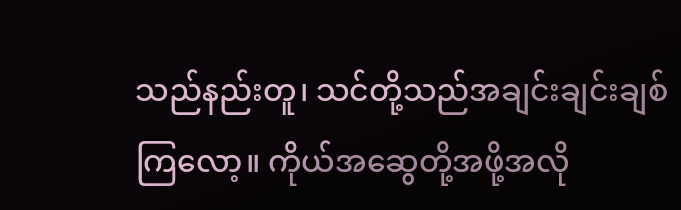သည်နည်းတူ၊ သင်တို့သည်အချင်းချင်းချစ်ကြလော့။ ကိုယ်အဆွေတို့အဖို့အလို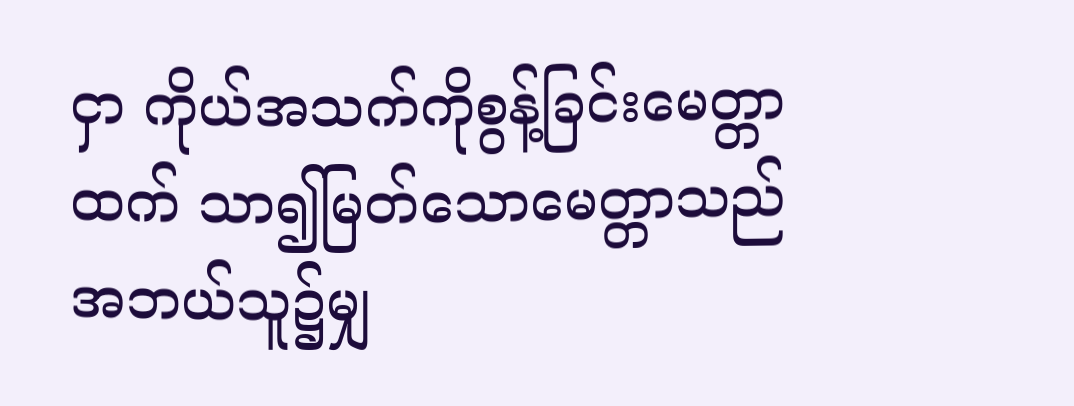ငှာ ကိုယ်အသက်ကိုစွန့်ခြင်းမေတ္တာထက် သာ၍မြတ်သောမေတ္တာသည် အဘယ်သူ၌မျှ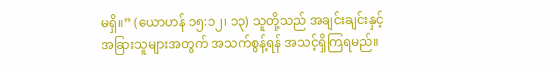မရှိ။” (ယောဟန် ၁၅:၁၂၊ ၁၃) သူတို့သည် အချင်းချင်းနှင့် အခြားသူများအတွက် အသက်စွန့်ရန် အသင့်ရှိကြရမည်။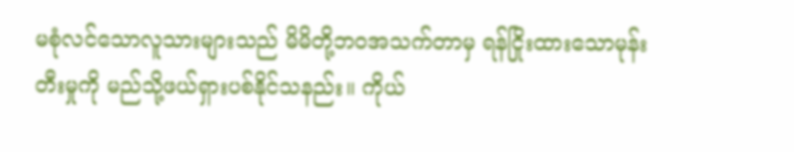မစုံလင်သောလူသားများသည် မိမိတို့ဘဝအသက်တာမှ ရန်ငြိုးထားသောမုန်းတီးမှုကို မည်သို့ဖယ်ရှားပစ်နိုင်သနည်း။ ကိုယ်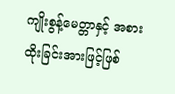ကျိုးစွန့်မေတ္တာနှင့် အစားထိုးခြင်းအားဖြင့်ဖြစ်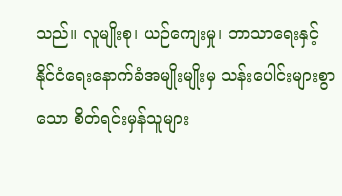သည်။ လူမျိုးစု၊ ယဉ်ကျေးမှု၊ ဘာသာရေးနှင့် နိုင်ငံရေးနောက်ခံအမျိုးမျိုးမှ သန်းပေါင်းများစွာသော စိတ်ရင်းမှန်သူများ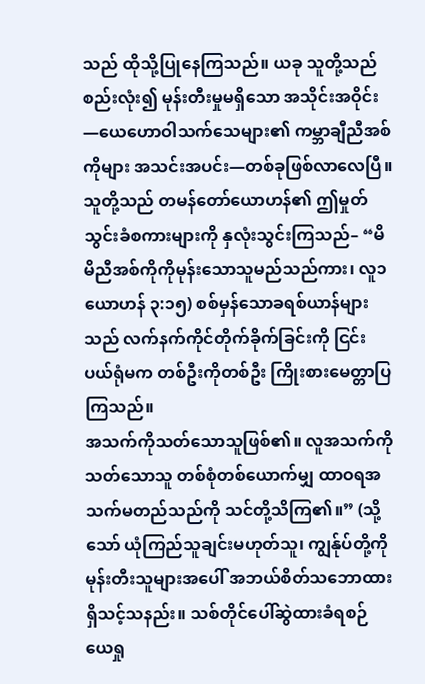သည် ထိုသို့ပြုနေကြသည်။ ယခု သူတို့သည် စည်းလုံး၍ မုန်းတီးမှုမရှိသော အသိုင်းအဝိုင်း—ယေဟောဝါသက်သေများ၏ ကမ္ဘာချီညီအစ်ကိုများ အသင်းအပင်း—တစ်ခုဖြစ်လာလေပြီ။ သူတို့သည် တမန်တော်ယောဟန်၏ ဤမှုတ်သွင်းခံစကားများကို နှလုံးသွင်းကြသည်– “မိမိညီအစ်ကိုကိုမုန်းသောသူမည်သည်ကား၊ လူ၁ ယောဟန် ၃:၁၅) စစ်မှန်သောခရစ်ယာန်များသည် လက်နက်ကိုင်တိုက်ခိုက်ခြင်းကို ငြင်းပယ်ရုံမက တစ်ဦးကိုတစ်ဦး ကြိုးစားမေတ္တာပြကြသည်။
အသက်ကိုသတ်သောသူဖြစ်၏။ လူအသက်ကိုသတ်သောသူ တစ်စုံတစ်ယောက်မျှ ထာဝရအသက်မတည်သည်ကို သင်တို့သိကြ၏။” (သို့သော် ယုံကြည်သူချင်းမဟုတ်သူ၊ ကျွန်ုပ်တို့ကိုမုန်းတီးသူများအပေါ် အဘယ်စိတ်သဘောထားရှိသင့်သနည်း။ သစ်တိုင်ပေါ်ဆွဲထားခံရစဉ် ယေရှု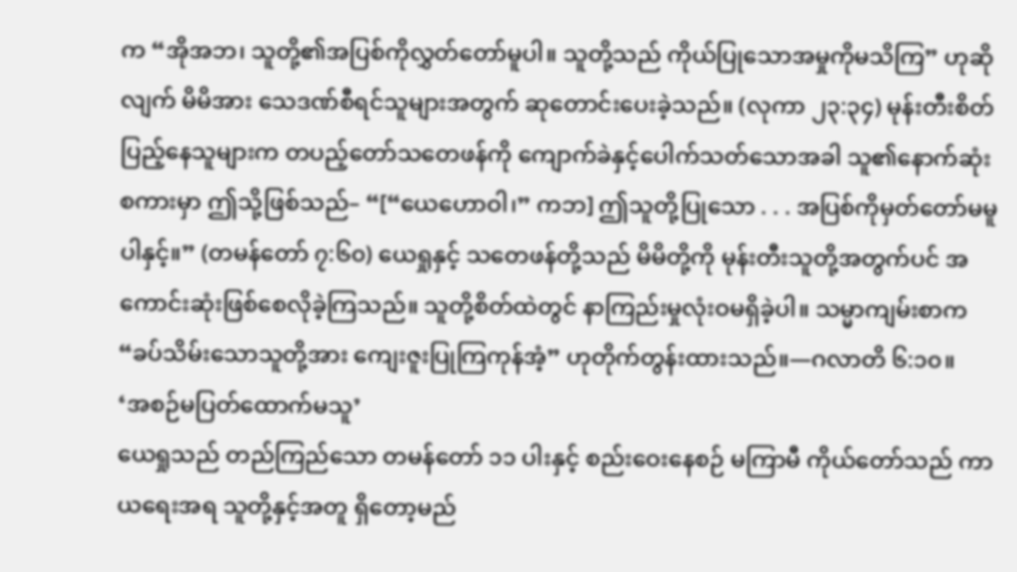က “အိုအဘ၊ သူတို့၏အပြစ်ကိုလွှတ်တော်မူပါ။ သူတို့သည် ကိုယ်ပြုသောအမှုကိုမသိကြ” ဟုဆိုလျက် မိမိအား သေဒဏ်စီရင်သူများအတွက် ဆုတောင်းပေးခဲ့သည်။ (လုကာ ၂၃:၃၄) မုန်းတီးစိတ်ပြည့်နေသူများက တပည့်တော်သတေဖန်ကို ကျောက်ခဲနှင့်ပေါက်သတ်သောအခါ သူ၏နောက်ဆုံးစကားမှာ ဤသို့ဖြစ်သည်– “[“ယေဟောဝါ၊” ကဘ] ဤသူတို့ပြုသော . . . အပြစ်ကိုမှတ်တော်မမူပါနှင့်။” (တမန်တော် ၇:၆၀) ယေရှုနှင့် သတေဖန်တို့သည် မိမိတို့ကို မုန်းတီးသူတို့အတွက်ပင် အကောင်းဆုံးဖြစ်စေလိုခဲ့ကြသည်။ သူတို့စိတ်ထဲတွင် နာကြည်းမှုလုံးဝမရှိခဲ့ပါ။ သမ္မာကျမ်းစာက “ခပ်သိမ်းသောသူတို့အား ကျေးဇူးပြုကြကုန်အံ့” ဟုတိုက်တွန်းထားသည်။—ဂလာတိ ၆:၁၀။
‘အစဉ်မပြတ်ထောက်မသူ’
ယေရှုသည် တည်ကြည်သော တမန်တော် ၁၁ ပါးနှင့် စည်းဝေးနေစဉ် မကြာမီ ကိုယ်တော်သည် ကာယရေးအရ သူတို့နှင့်အတူ ရှိတော့မည်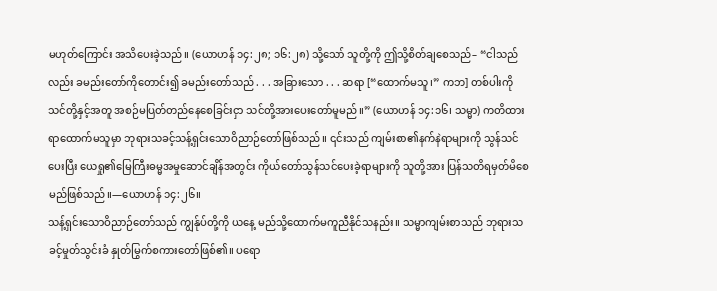မဟုတ်ကြောင်း အသိပေးခဲ့သည်။ (ယောဟန် ၁၄:၂၈; ၁၆:၂၈) သို့သော် သူတို့ကို ဤသို့စိတ်ချစေသည်– “ငါသည်လည်း ခမည်းတော်ကိုတောင်း၍ ခမည်းတော်သည် . . . အခြားသော . . . ဆရာ [“ထောက်မသူ၊” ကဘ] တစ်ပါးကို သင်တို့နှင့်အတူ အစဉ်မပြတ်တည်နေစေခြင်းငှာ သင်တို့အားပေးတော်မူမည်။” (ယောဟန် ၁၄:၁၆၊ သမ္မာ) ကတိထားရာထောက်မသူမှာ ဘုရားသခင့်သန့်ရှင်းသောဝိညာဉ်တော်ဖြစ်သည်။ ၎င်းသည် ကျမ်းစာ၏နက်နဲရာများကို သွန်သင်ပေးပြီး ယေရှု၏မြေကြီးဓမ္မအမှုဆောင်ချိန်အတွင်း ကိုယ်တော်သွန်သင်ပေးခဲ့ရာများကို သူတို့အား ပြန်သတိရမှတ်မိစေမည်ဖြစ်သည်။—ယောဟန် ၁၄:၂၆။
သန့်ရှင်းသောဝိညာဉ်တော်သည် ကျွန်ုပ်တို့ကို ယနေ့ မည်သို့ထောက်မကူညီနိုင်သနည်း။ သမ္မာကျမ်းစာသည် ဘုရားသခင့်မှုတ်သွင်းခံ နှုတ်မြွက်စကားတော်ဖြစ်၏။ ပရော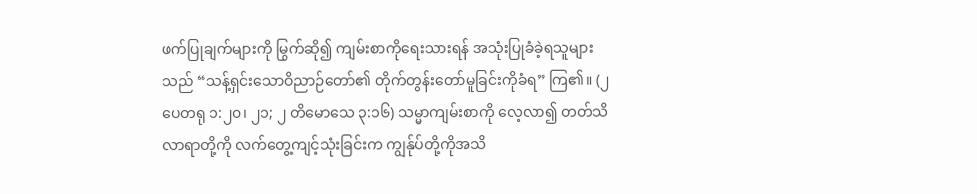ဖက်ပြုချက်များကို မြွက်ဆို၍ ကျမ်းစာကိုရေးသားရန် အသုံးပြုခံခဲ့ရသူများသည် “သန့်ရှင်းသောဝိညာဉ်တော်၏ တိုက်တွန်းတော်မူခြင်းကိုခံရ” ကြ၏။ (၂ ပေတရု ၁:၂၀၊ ၂၁; ၂ တိမောသေ ၃:၁၆) သမ္မာကျမ်းစာကို လေ့လာ၍ တတ်သိလာရာတို့ကို လက်တွေ့ကျင့်သုံးခြင်းက ကျွန်ုပ်တို့ကိုအသိ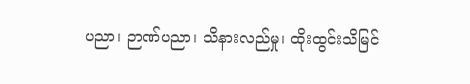ပညာ၊ ဉာဏ်ပညာ၊ သိနားလည်မှု၊ ထိုးထွင်းသိမြင်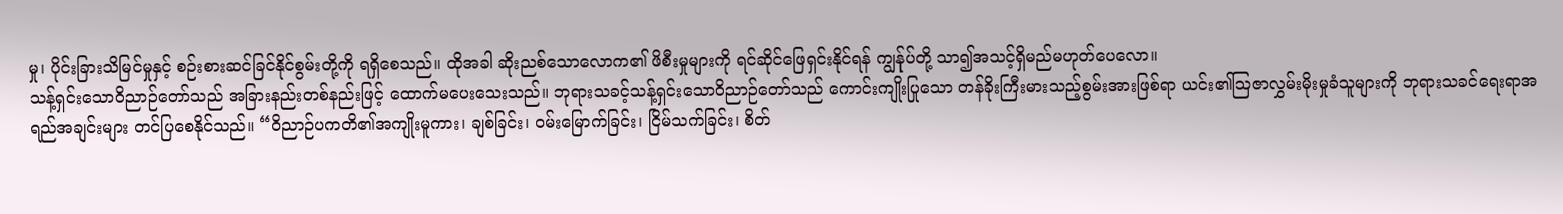မှု၊ ပိုင်းခြားသိမြင်မှုနှင့် စဉ်းစားဆင်ခြင်နိုင်စွမ်းတို့ကို ရရှိစေသည်။ ထိုအခါ ဆိုးညစ်သောလောက၏ ဖိစီးမှုများကို ရင်ဆိုင်ဖြေရှင်းနိုင်ရန် ကျွန်ုပ်တို့ သာ၍အသင့်ရှိမည်မဟုတ်ပေလော။
သန့်ရှင်းသောဝိညာဉ်တော်သည် အခြားနည်းတစ်နည်းဖြင့် ထောက်မပေးသေးသည်။ ဘုရားသခင့်သန့်ရှင်းသောဝိညာဉ်တော်သည် ကောင်းကျိုးပြုသော တန်ခိုးကြီးမားသည့်စွမ်းအားဖြစ်ရာ ယင်း၏သြဇာလွှမ်းမိုးမှုခံသူများကို ဘုရားသခင်ရေးရာအရည်အချင်းများ တင်ပြစေနိုင်သည်။ “ဝိညာဉ်ပကတိ၏အကျိုးမူကား၊ ချစ်ခြင်း၊ ဝမ်းမြောက်ခြင်း၊ ငြိမ်သက်ခြင်း၊ စိတ်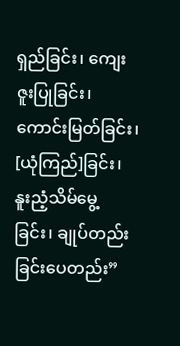ရှည်ခြင်း၊ ကျေးဇူးပြုခြင်း၊ ကောင်းမြတ်ခြင်း၊ [ယုံကြည်]ခြင်း၊ နူးညံ့သိမ်မွေ့ခြင်း၊ ချုပ်တည်းခြင်းပေတည်း”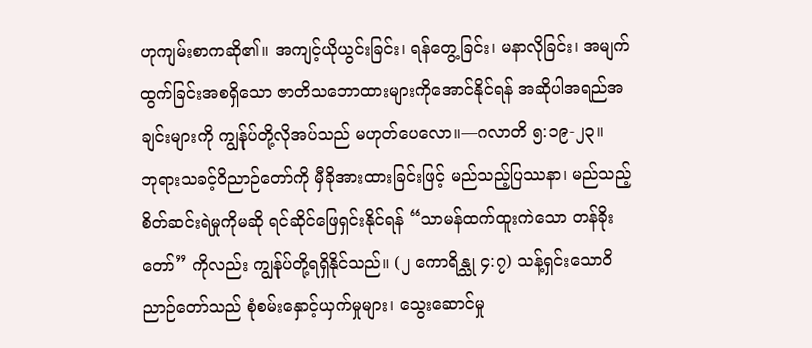ဟုကျမ်းစာကဆို၏။ အကျင့်ယိုယွင်းခြင်း၊ ရန်တွေ့ခြင်း၊ မနာလိုခြင်း၊ အမျက်ထွက်ခြင်းအစရှိသော ဇာတိသဘောထားများကိုအောင်နိုင်ရန် အဆိုပါအရည်အချင်းများကို ကျွန်ုပ်တို့လိုအပ်သည် မဟုတ်ပေလော။—ဂလာတိ ၅:၁၉-၂၃။
ဘုရားသခင့်ဝိညာဉ်တော်ကို မှီခိုအားထားခြင်းဖြင့် မည်သည့်ပြဿနာ၊ မည်သည့်စိတ်ဆင်းရဲမှုကိုမဆို ရင်ဆိုင်ဖြေရှင်းနိုင်ရန် “သာမန်ထက်ထူးကဲသော တန်ခိုးတော်” ကိုလည်း ကျွန်ုပ်တို့ရရှိနိုင်သည်။ (၂ ကောရိန္သု ၄:၇) သန့်ရှင်းသောဝိညာဉ်တော်သည် စုံစမ်းနှောင့်ယှက်မှုများ၊ သွေးဆောင်မှု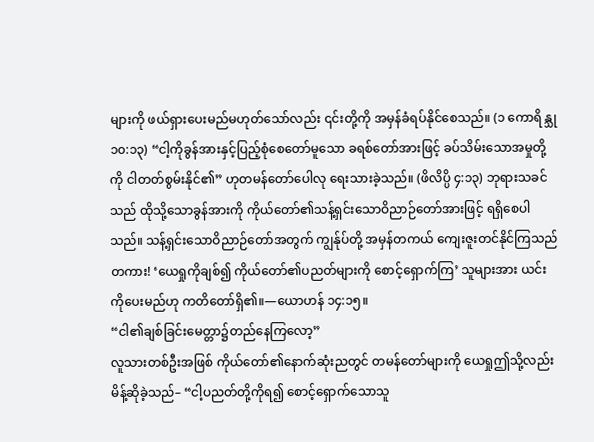များကို ဖယ်ရှားပေးမည်မဟုတ်သော်လည်း ၎င်းတို့ကို အမှန်ခံရပ်နိုင်စေသည်။ (၁ ကောရိန္သု ၁၀:၁၃) “ငါ့ကိုခွန်အားနှင့်ပြည့်စုံစေတော်မူသော ခရစ်တော်အားဖြင့် ခပ်သိမ်းသောအမှုတို့ကို ငါတတ်စွမ်းနိုင်၏” ဟုတမန်တော်ပေါလု ရေးသားခဲ့သည်။ (ဖိလိပ္ပိ ၄:၁၃) ဘုရားသခင်သည် ထိုသို့သောခွန်အားကို ကိုယ်တော်၏သန့်ရှင်းသောဝိညာဉ်တော်အားဖြင့် ရရှိစေပါသည်။ သန့်ရှင်းသောဝိညာဉ်တော်အတွက် ကျွန်ုပ်တို့ အမှန်တကယ် ကျေးဇူးတင်နိုင်ကြသည်တကား! ‘ယေရှုကိုချစ်၍ ကိုယ်တော်၏ပညတ်များကို စောင့်ရှောက်ကြ’ သူများအား ယင်းကိုပေးမည်ဟု ကတိတော်ရှိ၏။—ယောဟန် ၁၄:၁၅။
“ငါ၏ချစ်ခြင်းမေတ္တာ၌တည်နေကြလော့”
လူသားတစ်ဦးအဖြစ် ကိုယ်တော်၏နောက်ဆုံးညတွင် တမန်တော်များကို ယေရှုဤသို့လည်းမိန့်ဆိုခဲ့သည်– “ငါ့ပညတ်တို့ကိုရ၍ စောင့်ရှောက်သောသူ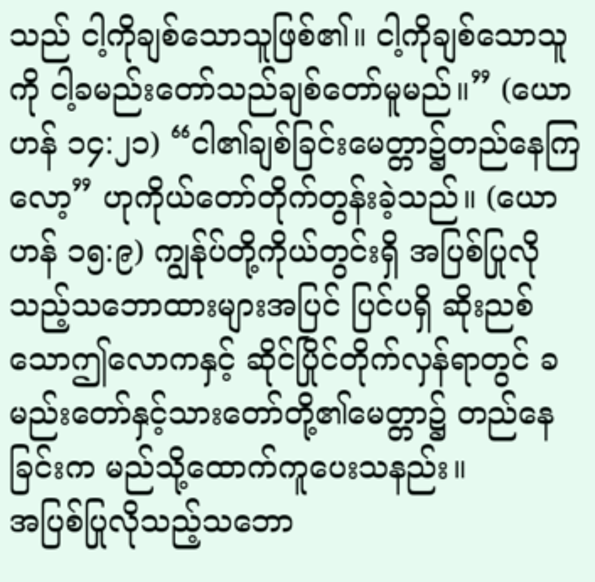သည် ငါ့ကိုချစ်သောသူဖြစ်၏။ ငါ့ကိုချစ်သောသူကို ငါ့ခမည်းတော်သည်ချစ်တော်မူမည်။” (ယောဟန် ၁၄:၂၁) “ငါ၏ချစ်ခြင်းမေတ္တာ၌တည်နေကြလော့” ဟုကိုယ်တော်တိုက်တွန်းခဲ့သည်။ (ယောဟန် ၁၅:၉) ကျွန်ုပ်တို့ကိုယ်တွင်းရှိ အပြစ်ပြုလိုသည့်သဘောထားများအပြင် ပြင်ပရှိ ဆိုးညစ်သောဤလောကနှင့် ဆိုင်ပြိုင်တိုက်လှန်ရာတွင် ခမည်းတော်နှင့်သားတော်တို့၏မေတ္တာ၌ တည်နေခြင်းက မည်သို့ထောက်ကူပေးသနည်း။
အပြစ်ပြုလိုသည့်သဘော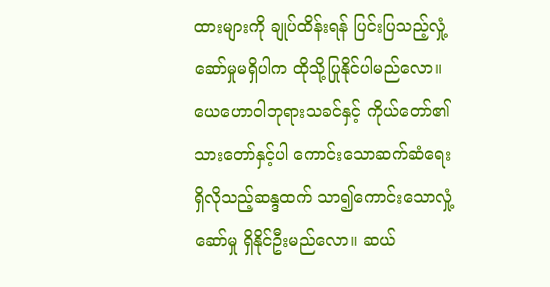ထားများကို ချုပ်ထိန်းရန် ပြင်းပြသည့်လှုံ့ဆော်မှုမရှိပါက ထိုသို့ပြုနိုင်ပါမည်လော။ ယေဟောဝါဘုရားသခင်နှင့် ကိုယ်တော်၏သားတော်နှင့်ပါ ကောင်းသောဆက်ဆံရေးရှိလိုသည့်ဆန္ဒထက် သာ၍ကောင်းသောလှုံ့ဆော်မှု ရှိနိုင်ဦးမည်လော။ ဆယ်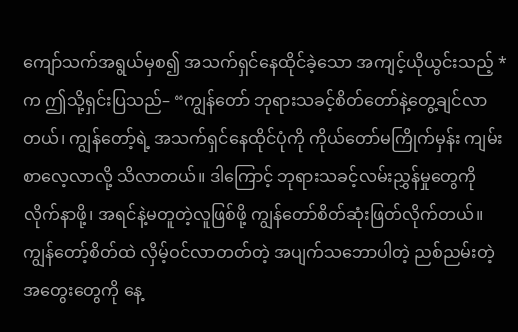ကျော်သက်အရွယ်မှစ၍ အသက်ရှင်နေထိုင်ခဲ့သော အကျင့်ယိုယွင်းသည့် *က ဤသို့ရှင်းပြသည်– “ကျွန်တော် ဘုရားသခင့်စိတ်တော်နဲ့တွေ့ချင်လာတယ်၊ ကျွန်တော့်ရဲ့ အသက်ရှင်နေထိုင်ပုံကို ကိုယ်တော်မကြိုက်မှန်း ကျမ်းစာလေ့လာလို့ သိလာတယ်။ ဒါကြောင့် ဘုရားသခင့်လမ်းညွှန်မှုတွေကို လိုက်နာဖို့၊ အရင်နဲ့မတူတဲ့လူဖြစ်ဖို့ ကျွန်တော်စိတ်ဆုံးဖြတ်လိုက်တယ်။ ကျွန်တော့်စိတ်ထဲ လှိမ့်ဝင်လာတတ်တဲ့ အပျက်သဘောပါတဲ့ ညစ်ညမ်းတဲ့အတွေးတွေကို နေ့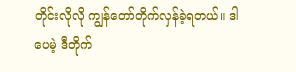တိုင်းလိုလို ကျွန်တော်တိုက်လှန်ခဲ့ရတယ်။ ဒါပေမဲ့ ဒီတိုက်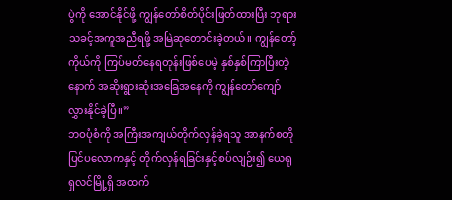ပွဲကို အောင်နိုင်ဖို့ ကျွန်တော်စိတ်ပိုင်းဖြတ်ထားပြီး ဘုရားသခင့်အကူအညီရဖို့ အမြဲဆုတောင်းခဲ့တယ်။ ကျွန်တော့်ကိုယ်ကို ကြပ်မတ်နေရတုန်းဖြစ်ပေမဲ့ နှစ်နှစ်ကြာပြီးတဲ့နောက် အဆိုးရွားဆုံးအခြေအနေကို ကျွန်တော်ကျော်လွှားနိုင်ခဲ့ပြီ။”
ဘဝပုံစံကို အကြီးအကျယ်တိုက်လှန်ခဲ့ရသူ အာနက်စတိုပြင်ပလောကနှင့် တိုက်လှန်ရခြင်းနှင့်စပ်လျဉ်း၍ ယေရုရှလင်မြို့ရှိ အထက်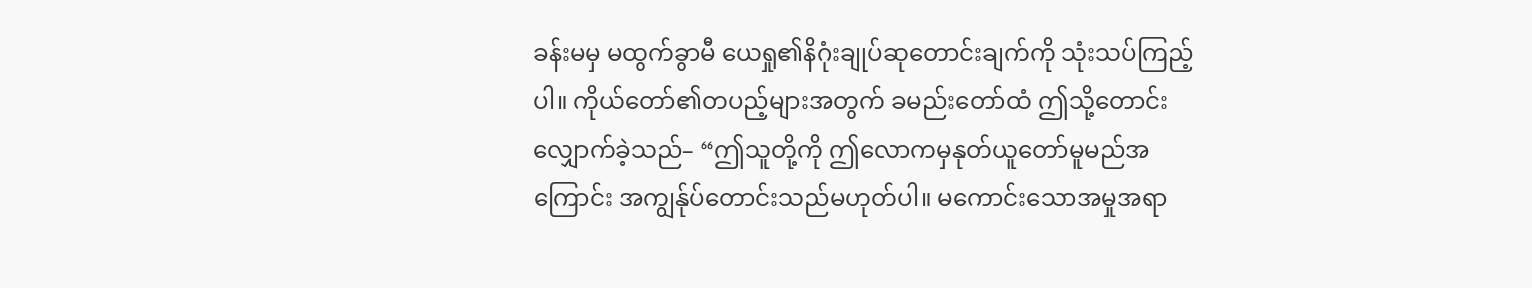ခန်းမမှ မထွက်ခွာမီ ယေရှု၏နိဂုံးချုပ်ဆုတောင်းချက်ကို သုံးသပ်ကြည့်ပါ။ ကိုယ်တော်၏တပည့်များအတွက် ခမည်းတော်ထံ ဤသို့တောင်းလျှောက်ခဲ့သည်– “ဤသူတို့ကို ဤလောကမှနုတ်ယူတော်မူမည်အကြောင်း အကျွန်ုပ်တောင်းသည်မဟုတ်ပါ။ မကောင်းသောအမှုအရာ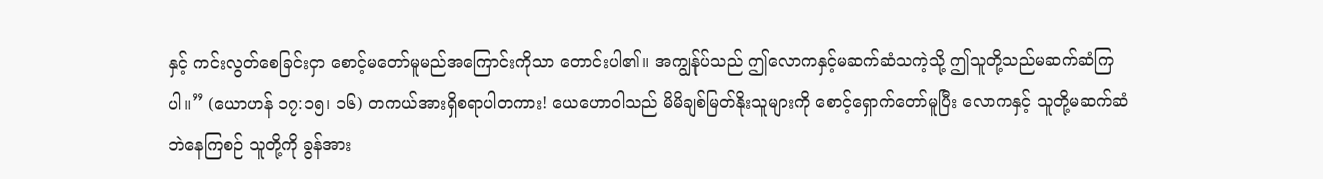နှင့် ကင်းလွတ်စေခြင်းငှာ စောင့်မတော်မူမည်အကြောင်းကိုသာ တောင်းပါ၏။ အကျွန်ုပ်သည် ဤလောကနှင့်မဆက်ဆံသကဲ့သို့ ဤသူတို့သည်မဆက်ဆံကြပါ။” (ယောဟန် ၁၇:၁၅၊ ၁၆) တကယ်အားရှိစရာပါတကား! ယေဟောဝါသည် မိမိချစ်မြတ်နိုးသူများကို စောင့်ရှောက်တော်မူပြီး လောကနှင့် သူတို့မဆက်ဆံဘဲနေကြစဉ် သူတို့ကို ခွန်အား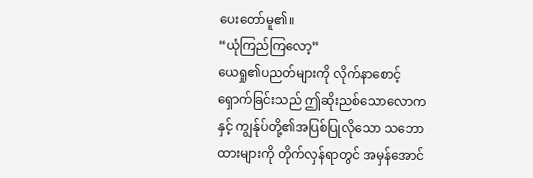ပေးတော်မူ၏။
“ယုံကြည်ကြလော့”
ယေရှု၏ပညတ်များကို လိုက်နာစောင့်ရှောက်ခြင်းသည် ဤဆိုးညစ်သောလောကနှင့် ကျွန်ုပ်တို့၏အပြစ်ပြုလိုသော သဘောထားများကို တိုက်လှန်ရာတွင် အမှန်အောင်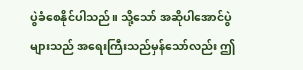ပွဲခံစေနိုင်ပါသည်။ သို့သော် အဆိုပါအောင်ပွဲများသည် အရေးကြီးသည်မှန်သော်လည်း ဤ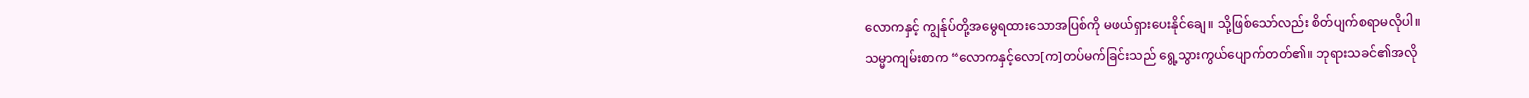လောကနှင့် ကျွန်ုပ်တို့အမွေရထားသောအပြစ်ကို မဖယ်ရှားပေးနိုင်ချေ။ သို့ဖြစ်သော်လည်း စိတ်ပျက်စရာမလိုပါ။
သမ္မာကျမ်းစာက “လောကနှင့်လော[က]တပ်မက်ခြင်းသည် ရွေ့သွားကွယ်ပျောက်တတ်၏။ ဘုရားသခင်၏အလို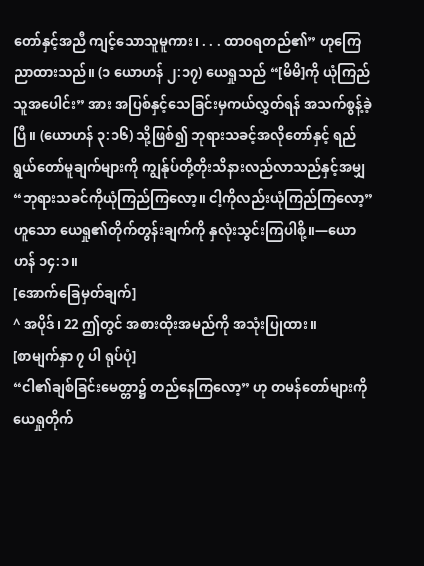တော်နှင့်အညီ ကျင့်သောသူမူကား၊ . . . ထာဝရတည်၏” ဟုကြေညာထားသည်။ (၁ ယောဟန် ၂:၁၇) ယေရှုသည် “[မိမိ]ကို ယုံကြည်သူအပေါင်း” အား အပြစ်နှင့်သေခြင်းမှကယ်လွှတ်ရန် အသက်စွန့်ခဲ့ပြီ။ (ယောဟန် ၃:၁၆) သို့ဖြစ်၍ ဘုရားသခင့်အလိုတော်နှင့် ရည်ရွယ်တော်မူချက်များကို ကျွန်ုပ်တို့တိုးသိနားလည်လာသည်နှင့်အမျှ “ဘုရားသခင်ကိုယုံကြည်ကြလော့။ ငါ့ကိုလည်းယုံကြည်ကြလော့” ဟူသော ယေရှု၏တိုက်တွန်းချက်ကို နှလုံးသွင်းကြပါစို့။—ယောဟန် ၁၄:၁။
[အောက်ခြေမှတ်ချက်]
^ အပိုဒ်၊ 22 ဤတွင် အစားထိုးအမည်ကို အသုံးပြုထား။
[စာမျက်နှာ ၇ ပါ ရုပ်ပုံ]
“ငါ၏ချစ်ခြင်းမေတ္တာ၌ တည်နေကြလော့” ဟု တမန်တော်များကို ယေရှုတိုက်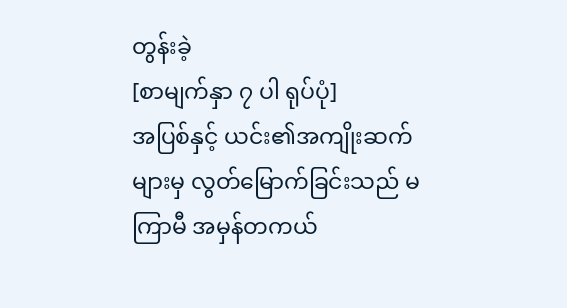တွန်းခဲ့
[စာမျက်နှာ ၇ ပါ ရုပ်ပုံ]
အပြစ်နှင့် ယင်း၏အကျိုးဆက်များမှ လွတ်မြောက်ခြင်းသည် မကြာမီ အမှန်တကယ်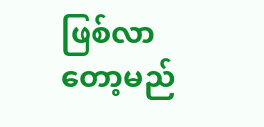ဖြစ်လာတော့မည်